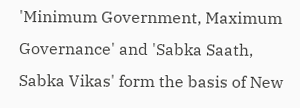'Minimum Government, Maximum Governance' and 'Sabka Saath, Sabka Vikas' form the basis of New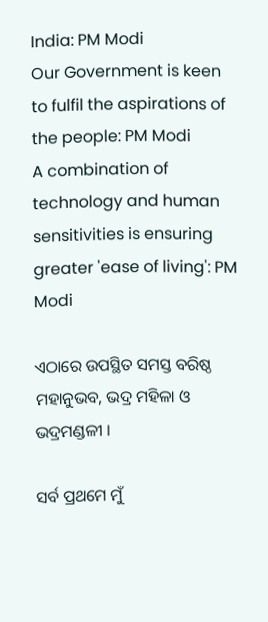India: PM Modi
Our Government is keen to fulfil the aspirations of the people: PM Modi
A combination of technology and human sensitivities is ensuring greater 'ease of living': PM Modi

ଏଠାରେ ଉପସ୍ଥିତ ସମସ୍ତ ବରିଷ୍ଠ ମହାନୁଭବ, ଭଦ୍ର ମହିଳା ଓ ଭଦ୍ରମଣ୍ଡଳୀ ।

ସର୍ବ ପ୍ରଥମେ ମୁଁ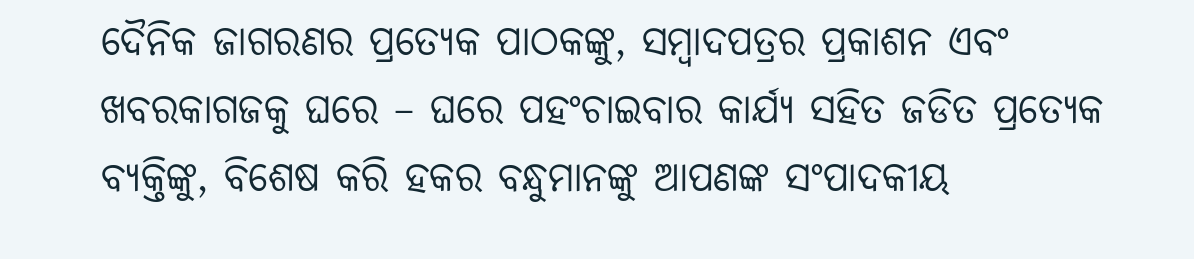ଦୈନିକ ଜାଗରଣର ପ୍ରତ୍ୟେକ ପାଠକଙ୍କୁ, ସମ୍ବାଦପତ୍ରର ପ୍ରକାଶନ ଏବଂ ଖବରକାଗଜକୁ ଘରେ – ଘରେ ପହଂଚାଇବାର କାର୍ଯ୍ୟ ସହିତ ଜଡିତ ପ୍ରତ୍ୟେକ ବ୍ୟକ୍ତିଙ୍କୁ, ବିଶେଷ କରି ହକର ବନ୍ଧୁମାନଙ୍କୁ ଆପଣଙ୍କ ସଂପାଦକୀୟ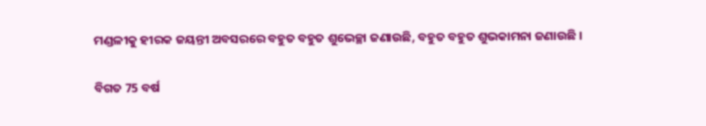ମଣ୍ଡଳୀକୁ ହୀରକ ଜୟନ୍ତୀ ଅବସରରେ ବହୁତ ବହୁତ ଶୁଭେଚ୍ଛା ଜଣାଉଛି, ବହୁତ ବହୁତ ଶୁଭକାମନା ଜଣାଉଛି ।

ବିଗତ 75 ବର୍ଷ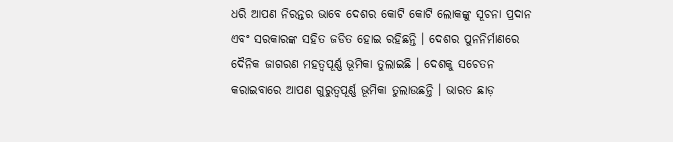ଧରି ଆପଣ ନିରନ୍ତର ଭାବେ ଦେଶର କୋଟି କୋଟି ଲୋକଙ୍କୁ ସୂଚନା ପ୍ରଦାନ ଏବଂ ସରକାରଙ୍କ ସହିତ ଜଡିତ ହୋଇ ରହିଛନ୍ତି । ଦେଶର ପୁନନିର୍ମାଣରେ ଦୈନିକ ଜାଗରଣ ମହତ୍ୱପୂର୍ଣ୍ଣ ଭୂମିକା ତୁଲାଇଛି । ଦେଶକୁ ସଚେତନ କରାଇବାରେ ଆପଣ ଗୁରୁତ୍ୱପୂର୍ଣ୍ଣ ଭୂମିକା ତୁଲାଉଛନ୍ତି । ଭାରତ ଛାଡ଼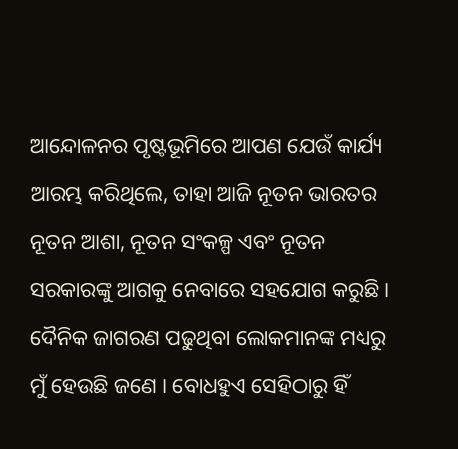ଆନ୍ଦୋଳନର ପୃଷ୍ଟଭୂମିରେ ଆପଣ ଯେଉଁ କାର୍ଯ୍ୟ ଆରମ୍ଭ କରିଥିଲେ, ତାହା ଆଜି ନୂତନ ଭାରତର ନୂତନ ଆଶା, ନୂତନ ସଂକଳ୍ପ ଏବଂ ନୂତନ ସରକାରଙ୍କୁ ଆଗକୁ ନେବାରେ ସହଯୋଗ କରୁଛି । ଦୈନିକ ଜାଗରଣ ପଢୁଥିବା ଲୋକମାନଙ୍କ ମଧ୍ୟରୁ ମୁଁ ହେଉଛି ଜଣେ । ବୋଧହୁଏ ସେହିଠାରୁ ହିଁ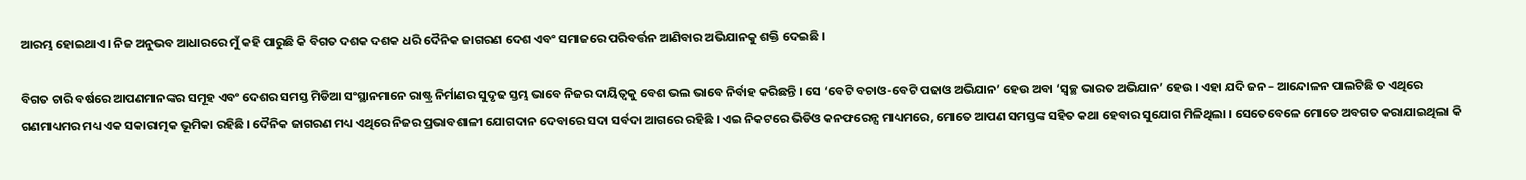ଆରମ୍ଭ ହୋଇଥାଏ । ନିଜ ଅନୁଭବ ଆଧାରରେ ମୁଁ କହି ପାରୁଛି କି ବିଗତ ଦଶକ ଦଶକ ଧରି ଦୈନିକ ଜାଗରଣ ଦେଶ ଏବଂ ସମାଜରେ ପରିବର୍ତ୍ତନ ଆଣିବାର ଅଭିଯାନକୁ ଶକ୍ତି ଦେଇଛି ।

ବିଗତ ଚାରି ବର୍ଷରେ ଆପଣମାନଙ୍କର ସମୂହ ଏବଂ ଦେଶର ସମସ୍ତ ମିଡିଆ ସଂସ୍ଥାନମାନେ ରାଷ୍ଟ୍ର ନିର୍ମାଣର ସୁଦୃଢ ସ୍ତମ୍ଭ ଭାବେ ନିଜର ଦାୟିତ୍ୱକୁ ବେଶ ଭଲ ଭାବେ ନିର୍ବାହ କରିଛନ୍ତି । ସେ ‘ବେଟି ବଚାଓ-ବେଟି ପଢାଓ ଅଭିଯାନ’ ହେଉ ଅବା ‘ସ୍ୱଚ୍ଛ ଭାରତ ଅଭିଯାନ’ ହେଉ । ଏହା ଯଦି ଜନ – ଆନ୍ଦୋଳନ ପାଲଟିଛି ତ ଏଥିରେ ଗଣମାଧ୍ୟମର ମଧ୍ୟ ଏକ ସକାରାତ୍ମକ ଭୂମିକା ରହିଛି । ଦୈନିକ ଜାଗରଣ ମଧ୍ୟ ଏଥିରେ ନିଜର ପ୍ରଭାବଶାଳୀ ଯୋଗଦାନ ଦେବାରେ ସଦା ସର୍ବଦା ଆଗରେ ରହିଛି । ଏଇ ନିକଟରେ ଭିଡିଓ କନଫରେନ୍ସ ମାଧ୍ୟମରେ, ମୋତେ ଆପଣ ସମସ୍ତଙ୍କ ସହିତ କଥା ହେବାର ସୁଯୋଗ ମିଳିଥିଲା । ସେତେବେଳେ ମୋତେ ଅବଗତ କରାଯାଇଥିଲା କି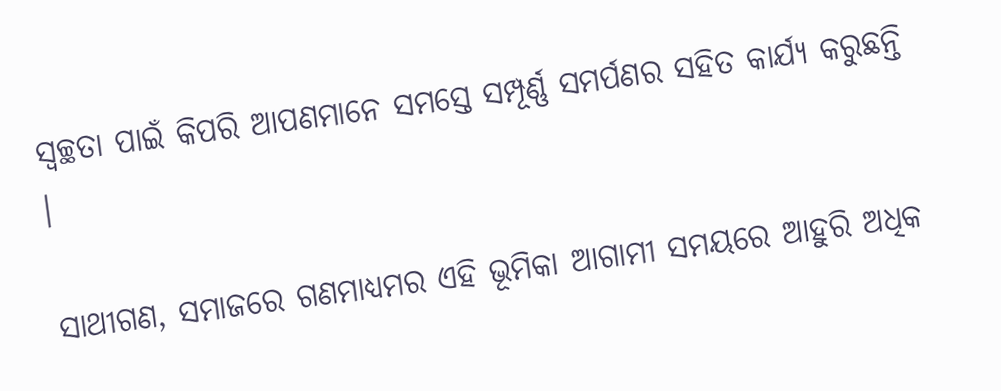ସ୍ୱଚ୍ଛତା ପାଇଁ କିପରି ଆପଣମାନେ ସମସ୍ତେ ସମ୍ପୂର୍ଣ୍ଣ ସମର୍ପଣର ସହିତ କାର୍ଯ୍ୟ କରୁଛନ୍ତି ।

ସାଥୀଗଣ, ସମାଜରେ ଗଣମାଧ୍ୟମର ଏହି ଭୂମିକା ଆଗାମୀ ସମୟରେ ଆହୁରି ଅଧିକ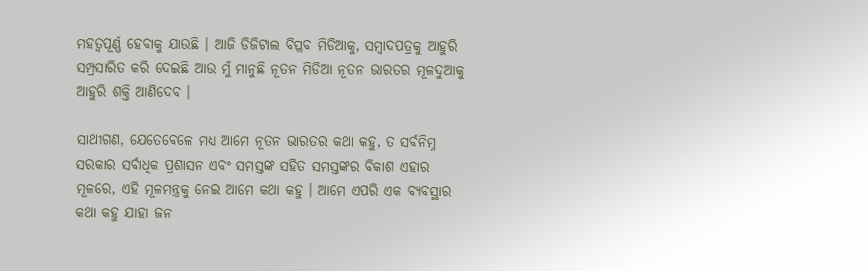ମହତ୍ୱପୂର୍ଣ୍ଣ ହେବାକୁ ଯାଉଛି । ଆଜି ଡିଜିଟାଲ ବିପ୍ଳବ ମିଡିଆକୁ, ସମ୍ବାଦପତ୍ରକୁ ଆହୁରି ସମ୍ପ୍ରସାରିତ କରି ଦେଇଛି ଆଉ ମୁଁ ମାନୁଛି ନୂତନ ମିଡିଆ ନୂତନ ଭାରତର ମୂଳଦୁଆକୁ ଆହୁରି ଶକ୍ତି ଆଣିଦେବ ।

ସାଥୀଗଣ, ଯେତେବେଳେ ମଧ୍ୟ ଆମେ ନୂତନ ଭାରତର କଥା କହୁ, ତ ସର୍ବନିମ୍ନ ସରକାର ସର୍ବାଧିକ ପ୍ରଶାସନ ଏବଂ ସମସ୍ତଙ୍କ ସହିତ ସମସ୍ତଙ୍କର ବିକାଶ ଏହାର ମୂଳରେ, ଏହି ମୂଳମନ୍ତ୍ରକୁ ନେଇ ଆମେ କଥା କହୁ । ଆମେ ଏପରି ଏକ ବ୍ୟବସ୍ଥାର କଥା କହୁ ଯାହା ଜନ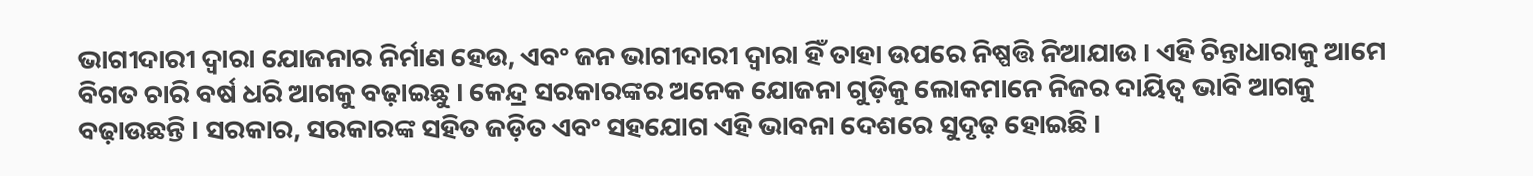ଭାଗୀଦାରୀ ଦ୍ୱାରା ଯୋଜନାର ନିର୍ମାଣ ହେଉ, ଏବଂ ଜନ ଭାଗୀଦାରୀ ଦ୍ୱାରା ହିଁ ତାହା ଉପରେ ନିଷ୍ପତ୍ତି ନିଆଯାଉ । ଏହି ଚିନ୍ତାଧାରାକୁ ଆମେ ବିଗତ ଚାରି ବର୍ଷ ଧରି ଆଗକୁ ବଢ଼ାଇଛୁ । କେନ୍ଦ୍ର ସରକାରଙ୍କର ଅନେକ ଯୋଜନା ଗୁଡ଼ିକୁ ଲୋକମାନେ ନିଜର ଦାୟିତ୍ୱ ଭାବି ଆଗକୁ ବଢ଼ାଉଛନ୍ତି । ସରକାର, ସରକାରଙ୍କ ସହିତ ଜଡ଼ିତ ଏବଂ ସହଯୋଗ ଏହି ଭାବନା ଦେଶରେ ସୁଦୃଢ଼ ହୋଇଛି ।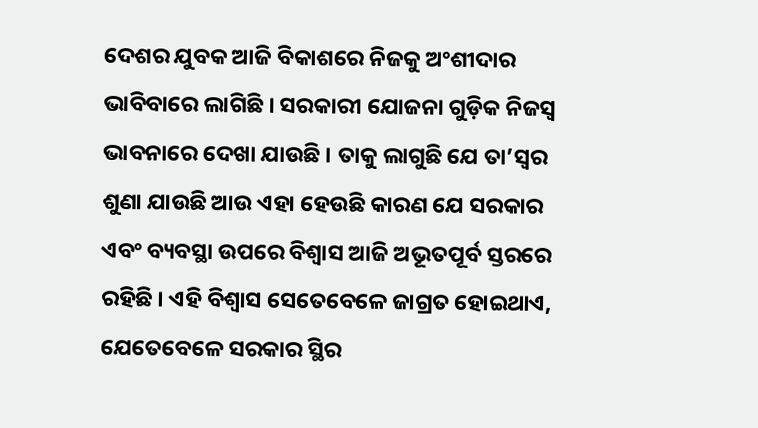ଦେଶର ଯୁବକ ଆଜି ବିକାଶରେ ନିଜକୁ ଅଂଶୀଦାର ଭାବିବାରେ ଲାଗିଛି । ସରକାରୀ ଯୋଜନା ଗୁଡ଼ିକ ନିଜସ୍ୱ ଭାବନାରେ ଦେଖା ଯାଉଛି । ତାକୁ ଲାଗୁଛି ଯେ ତା’ସ୍ୱର ଶୁଣା ଯାଉଛି ଆଉ ଏହା ହେଉଛି କାରଣ ଯେ ସରକାର ଏବଂ ବ୍ୟବସ୍ଥା ଉପରେ ବିଶ୍ୱାସ ଆଜି ଅଭୂତପୂର୍ବ ସ୍ତରରେ ରହିଛି । ଏହି ବିଶ୍ୱାସ ସେତେବେଳେ ଜାଗ୍ରତ ହୋଇଥାଏ, ଯେତେବେଳେ ସରକାର ସ୍ଥିର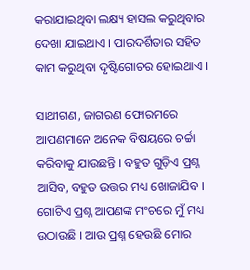କରାଯାଇଥିବା ଲକ୍ଷ୍ୟ ହାସଲ କରୁଥିବାର ଦେଖା ଯାଇଥାଏ । ପାରଦର୍ଶିତାର ସହିତ କାମ କରୁଥିବା ଦୃଷ୍ଟିଗୋଚର ହୋଇଥାଏ ।

ସାଥୀଗଣ, ଜାଗରଣ ଫୋରମରେ ଆପଣମାନେ ଅନେକ ବିଷୟରେ ଚର୍ଚ୍ଚା କରିବାକୁ ଯାଉଛନ୍ତି । ବହୁତ ଗୁଡ଼ିଏ ପ୍ରଶ୍ନ ଆସିବ, ବହୁତ ଉତ୍ତର ମଧ୍ୟ ଖୋଜାଯିବ । ଗୋଟିଏ ପ୍ରଶ୍ନ ଆପଣଙ୍କ ମଂଚରେ ମୁଁ ମଧ୍ୟ ଉଠାଉଛି । ଆଉ ପ୍ରଶ୍ନ ହେଉଛି ମୋର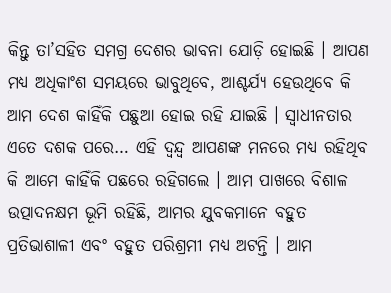କିନ୍ତୁ ତା’ସହିତ ସମଗ୍ର ଦେଶର ଭାବନା ଯୋଡ଼ି ହୋଇଛି । ଆପଣ ମଧ୍ୟ ଅଧିକାଂଶ ସମୟରେ ଭାବୁଥିବେ, ଆଶ୍ଚର୍ଯ୍ୟ ହେଉଥିବେ କି ଆମ ଦେଶ କାହିଁକି ପଛୁଆ ହୋଇ ରହି ଯାଇଛି । ସ୍ୱାଧୀନତାର ଏତେ ଦଶକ ପରେ… ଏହି ଦ୍ଵନ୍ଦ୍ଵ ଆପଣଙ୍କ ମନରେ ମଧ୍ୟ ରହିଥିବ କି ଆମେ କାହିଁକି ପଛରେ ରହିଗଲେ । ଆମ ପାଖରେ ବିଶାଳ ଉତ୍ପାଦନକ୍ଷମ ଭୂମି ରହିଛି, ଆମର ଯୁବକମାନେ ବହୁତ ପ୍ରତିଭାଶାଳୀ ଏବଂ ବହୁତ ପରିଶ୍ରମୀ ମଧ୍ୟ ଅଟନ୍ତି । ଆମ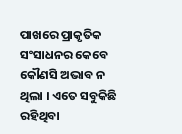ପାଖରେ ପ୍ରାକୃତିକ ସଂସାଧନର କେବେ କୌଣସି ଅଭାବ ନ ଥିଲା । ଏତେ ସବୁକିଛି ରହିଥିବା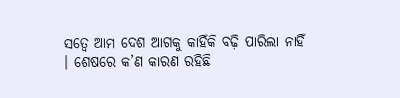ସତ୍ୱେ ଆମ ଦେଶ ଆଗକୁ କାହିଁକି ବଢ଼ି ପାରିଲା ନାହିଁ । ଶେଷରେ କ’ଣ କାରଣ ରହିଛି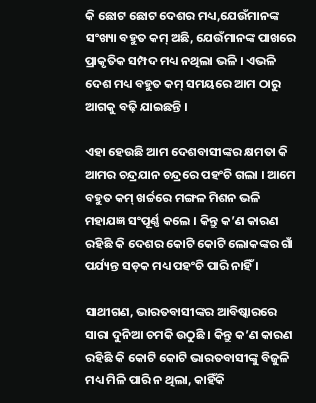କି ଛୋଟ ଛୋଟ ଦେଶର ମଧ୍ୟ,ଯେଉଁମାନଙ୍କ ସଂଖ୍ୟା ବହୁତ କମ୍ ଅଛି, ଯେଉଁମାନଙ୍କ ପାଖରେ ପ୍ରାକୃତିକ ସମ୍ପଦ ମଧ୍ୟ ନଥିଲା ଭଳି । ଏଭଳି ଦେଶ ମଧ୍ୟ ବହୁତ କମ୍ ସମୟରେ ଆମ ଠାରୁ ଆଗକୁ ବଢ଼ି ଯାଇଛନ୍ତି ।

ଏହା ହେଉଛି ଆମ ଦେଶବାସୀଙ୍କର କ୍ଷମତା କି ଆମର ଚନ୍ଦ୍ରଯାନ ଚନ୍ଦ୍ରରେ ପହଂଚି ଗଲା । ଆମେ ବହୁତ କମ୍ ଖର୍ଚ୍ଚରେ ମଙ୍ଗଳ ମିଶନ ଭଳି ମହାଯଜ୍ଞ ସଂପୂର୍ଣ୍ଣ କଲେ । କିନ୍ତୁ କ’ଣ କାରଣ ରହିଛି କି ଦେଶର କୋଟି କୋଟି ଲୋକଙ୍କର ଗାଁ ପର୍ଯ୍ୟନ୍ତ ସଡ଼କ ମଧ୍ୟ ପହଂଚି ପାରି ନାହିଁ ।

ସାଥୀଗଣ, ଭାରତବାସୀଙ୍କର ଆବିଷ୍କାରରେ ସାରା ଦୁନିଆ ଚମକି ଉଠୁଛି । କିନ୍ତୁ କ’ଣ କାରଣ ରହିଛି କି କୋଟି କୋଟି ଭାରତବାସୀଙ୍କୁ ବିଜୁଳି ମଧ୍ୟ ମିଳି ପାରି ନ ଥିଲା, କାହିଁକି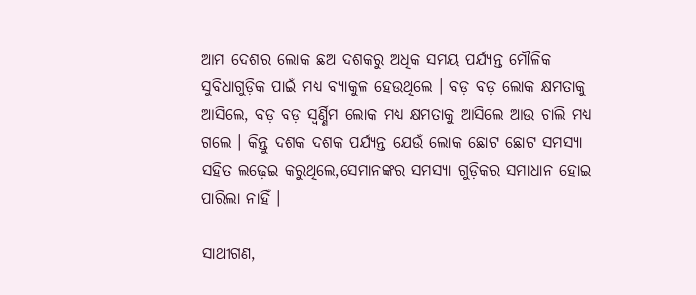ଆମ ଦେଶର ଲୋକ ଛଅ ଦଶକରୁ ଅଧିକ ସମୟ ପର୍ଯ୍ୟନ୍ତ ମୌଳିକ ସୁବିଧାଗୁଡ଼ିକ ପାଇଁ ମଧ୍ୟ ବ୍ୟାକୁଳ ହେଉଥିଲେ । ବଡ଼ ବଡ଼ ଲୋକ କ୍ଷମତାକୁ ଆସିଲେ, ବଡ଼ ବଡ଼ ସ୍ୱର୍ଣ୍ଣିମ ଲୋକ ମଧ୍ୟ କ୍ଷମତାକୁ ଆସିଲେ ଆଉ ଚାଲି ମଧ୍ୟ ଗଲେ । କିନ୍ତୁ ଦଶକ ଦଶକ ପର୍ଯ୍ୟନ୍ତ ଯେଉଁ ଲୋକ ଛୋଟ ଛୋଟ ସମସ୍ୟା ସହିତ ଲଢ଼େଇ କରୁଥିଲେ,ସେମାନଙ୍କର ସମସ୍ୟା ଗୁଡ଼ିକର ସମାଧାନ ହୋଇ ପାରିଲା ନାହିଁ ।

ସାଥୀଗଣ,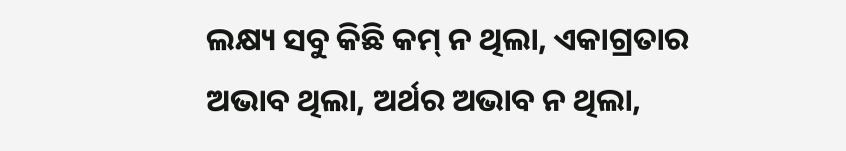ଲକ୍ଷ୍ୟ ସବୁ କିଛି କମ୍ ନ ଥିଲା, ଏକାଗ୍ରତାର ଅଭାବ ଥିଲା, ଅର୍ଥର ଅଭାବ ନ ଥିଲା,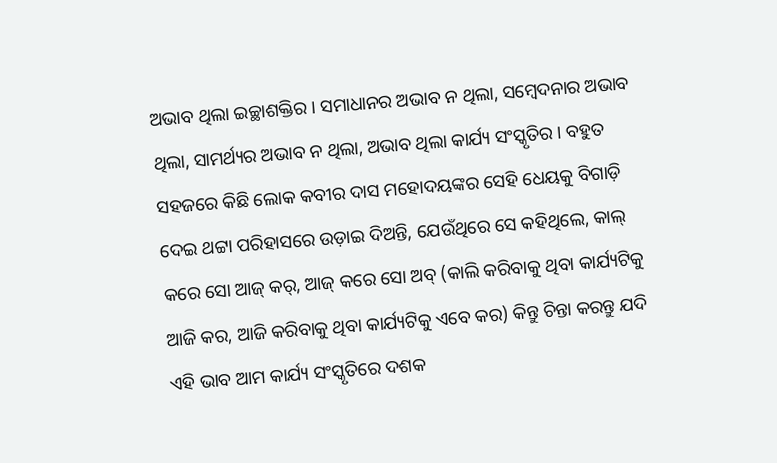ଅଭାବ ଥିଲା ଇଚ୍ଛାଶକ୍ତିର । ସମାଧାନର ଅଭାବ ନ ଥିଲା, ସମ୍ବେଦନାର ଅଭାବ ଥିଲା, ସାମର୍ଥ୍ୟର ଅଭାବ ନ ଥିଲା, ଅଭାବ ଥିଲା କାର୍ଯ୍ୟ ସଂସ୍କୃତିର । ବହୁତ ସହଜରେ କିଛି ଲୋକ କବୀର ଦାସ ମହୋଦୟଙ୍କର ସେହି ଧେୟକୁ ବିଗାଡ଼ି ଦେଇ ଥଟ୍ଟା ପରିହାସରେ ଉଡ଼ାଇ ଦିଅନ୍ତି, ଯେଉଁଥିରେ ସେ କହିଥିଲେ, କାଲ୍ କରେ ସୋ ଆଜ୍ କର୍, ଆଜ୍ କରେ ସୋ ଅବ୍ (କାଲି କରିବାକୁ ଥିବା କାର୍ଯ୍ୟଟିକୁ ଆଜି କର, ଆଜି କରିବାକୁ ଥିବା କାର୍ଯ୍ୟଟିକୁ ଏବେ କର) କିନ୍ତୁ ଚିନ୍ତା କରନ୍ତୁ ଯଦି ଏହି ଭାବ ଆମ କାର୍ଯ୍ୟ ସଂସ୍କୃତିରେ ଦଶକ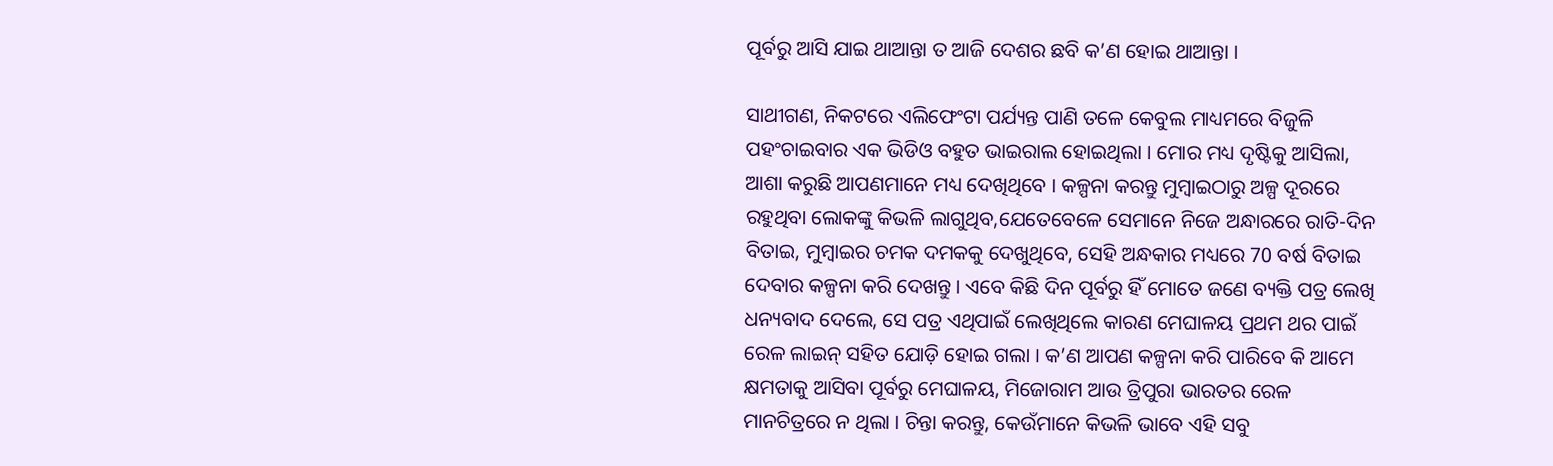ପୂର୍ବରୁ ଆସି ଯାଇ ଥାଆନ୍ତା ତ ଆଜି ଦେଶର ଛବି କ’ଣ ହୋଇ ଥାଆନ୍ତା ।

ସାଥୀଗଣ, ନିକଟରେ ଏଲିଫେଂଟା ପର୍ଯ୍ୟନ୍ତ ପାଣି ତଳେ କେବୁଲ ମାଧ୍ୟମରେ ବିଜୁଳି ପହଂଚାଇବାର ଏକ ଭିଡିଓ ବହୁତ ଭାଇରାଲ ହୋଇଥିଲା । ମୋର ମଧ୍ୟ ଦୃଷ୍ଟିକୁ ଆସିଲା, ଆଶା କରୁଛି ଆପଣମାନେ ମଧ୍ୟ ଦେଖିଥିବେ । କଳ୍ପନା କରନ୍ତୁ ମୁମ୍ବାଇଠାରୁ ଅଳ୍ପ ଦୂରରେ ରହୁଥିବା ଲୋକଙ୍କୁ କିଭଳି ଲାଗୁଥିବ,ଯେତେବେଳେ ସେମାନେ ନିଜେ ଅନ୍ଧାରରେ ରାତି-ଦିନ ବିତାଇ, ମୁମ୍ବାଇର ଚମକ ଦମକକୁ ଦେଖୁଥିବେ, ସେହି ଅନ୍ଧକାର ମଧ୍ୟରେ 70 ବର୍ଷ ବିତାଇ ଦେବାର କଳ୍ପନା କରି ଦେଖନ୍ତୁ । ଏବେ କିଛି ଦିନ ପୂର୍ବରୁ ହିଁ ମୋତେ ଜଣେ ବ୍ୟକ୍ତି ପତ୍ର ଲେଖି ଧନ୍ୟବାଦ ଦେଲେ, ସେ ପତ୍ର ଏଥିପାଇଁ ଲେଖିଥିଲେ କାରଣ ମେଘାଳୟ ପ୍ରଥମ ଥର ପାଇଁ ରେଳ ଲାଇନ୍ ସହିତ ଯୋଡ଼ି ହୋଇ ଗଲା । କ’ଣ ଆପଣ କଳ୍ପନା କରି ପାରିବେ କି ଆମେ କ୍ଷମତାକୁ ଆସିବା ପୂର୍ବରୁ ମେଘାଳୟ, ମିଜୋରାମ ଆଉ ତ୍ରିପୁରା ଭାରତର ରେଳ ମାନଚିତ୍ରରେ ନ ଥିଲା । ଚିନ୍ତା କରନ୍ତୁ, କେଉଁମାନେ କିଭଳି ଭାବେ ଏହି ସବୁ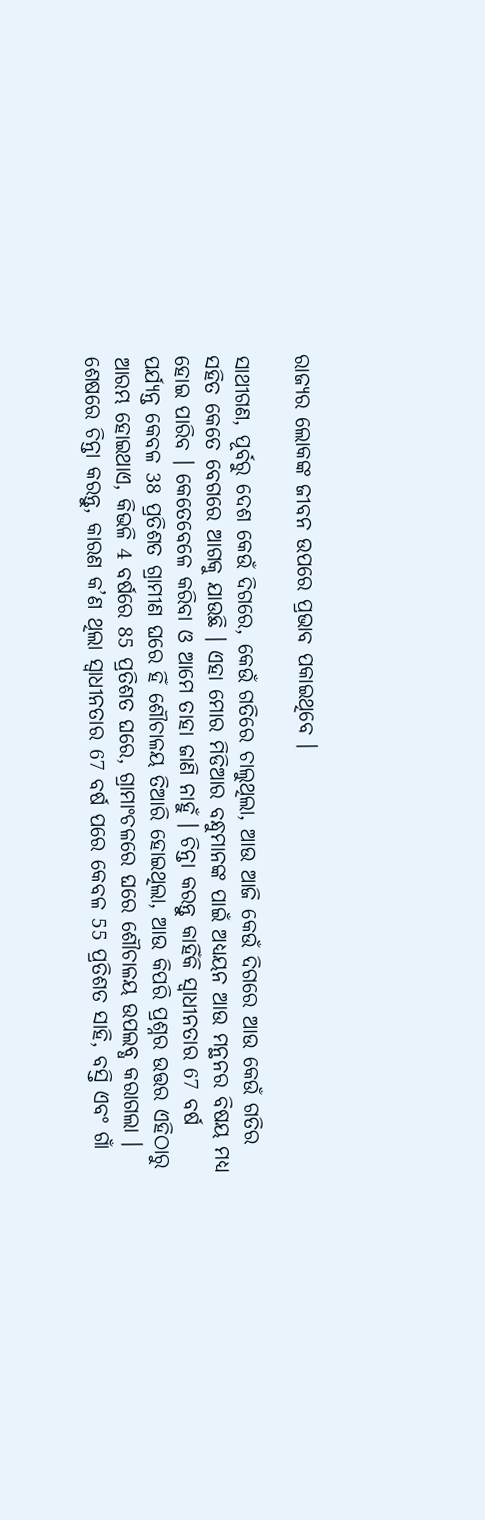ରାଜ୍ୟର ଲୋକଙ୍କ ଜୀବନ ଉପରେ ପ୍ରଭାବ ପକାଇଥିବେ ।

ସାଥୀଗଣ, ପୂର୍ବରୁ ଦେଶ କେଉଁ ଦିଗରେ, କେଉଁ ଗତିରେ ଚାଲୁଥିଲା, ଆଉ ଆଜି କେଉଁ ଦିଗରେ ଆଉ କେଉଁ ଗତିର ସହିତ କେତେ ବେଗରେ ଆଗକୁ ଯାଉଛି । ଏହା ମୋର ମିଡିଆର ବନ୍ଧୁମାନଙ୍କ ପାଇଁ ଅଧ୍ୟୟନ ଆଉ ମନ୍ଥନର ବିଷୟ ମଧ୍ୟ ହୋଇ ପାରିବ । କେତେବେଳେ କରିବା ଓ ଆମେ ତାହା ଜାଣି ନାହୁଁ । ଚିନ୍ତା କରନ୍ତୁ କାହିଁକି ସ୍ୱାଧୀନତାର 67 ବର୍ଷ ପର୍ଯ୍ୟନ୍ତ କେବଳ 38 ପ୍ରତିଶତ ଗ୍ରାମୀଣ ଘରେ ହିଁ ଶୌଚାଳୟ ତିଆରି ହୋଇଥିଲା, ଆଉ କିପରି ପ୍ରଶ୍ନର ଉତ୍ତର ଏହିଠାରୁ ଆରମ୍ଭ ହୋଇଥାଏ, କିଭଳି 4 ବର୍ଷରେ 85 ପ୍ରତିଶତ ଘରେ, ଗ୍ରାମାଂଚଳରେ ଘରେ ଶୌଚାଳୟ ଉପଲବ୍ଧ କରାଗଲା । ଶେଷରେ ଚିନ୍ତା କରନ୍ତୁ, କାରଣ କ’ଣ ଥିଲା ସ୍ୱାଧୀନତାର 67 ବର୍ଷ ପରେ କେବଳ 55 ପ୍ରତିଶତ ସାହି, ବସ୍ତି ଏବଂ ଗାଁ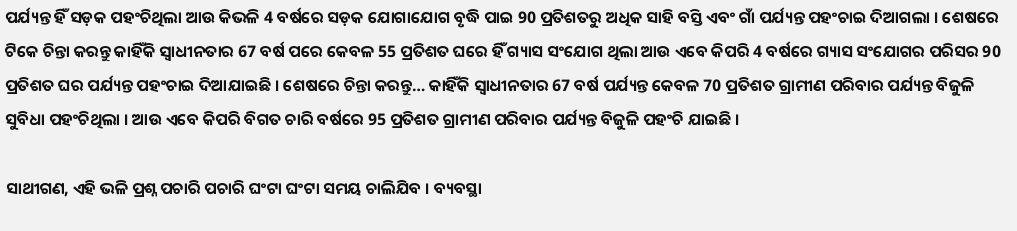ପର୍ଯ୍ୟନ୍ତ ହିଁ ସଡ଼କ ପହଂଚିଥିଲା ଆଉ କିଭଳି 4 ବର୍ଷରେ ସଡ଼କ ଯୋଗାଯୋଗ ବୃଦ୍ଧି ପାଇ 90 ପ୍ରତିଶତରୁ ଅଧିକ ସାହି ବସ୍ତି ଏବଂ ଗାଁ ପର୍ଯ୍ୟନ୍ତ ପହଂଚାଇ ଦିଆଗଲା । ଶେଷରେ ଟିକେ ଚିନ୍ତା କରନ୍ତୁ କାହିଁକି ସ୍ୱାଧୀନତାର 67 ବର୍ଷ ପରେ କେବଳ 55 ପ୍ରତିଶତ ଘରେ ହିଁ ଗ୍ୟାସ ସଂଯୋଗ ଥିଲା ଆଉ ଏବେ କିପରି 4 ବର୍ଷରେ ଗ୍ୟାସ ସଂଯୋଗର ପରିସର 90 ପ୍ରତିଶତ ଘର ପର୍ଯ୍ୟନ୍ତ ପହଂଚାଇ ଦିଆଯାଇଛି । ଶେଷରେ ଚିନ୍ତା କରନ୍ତୁ… କାହିଁକି ସ୍ୱାଧୀନତାର 67 ବର୍ଷ ପର୍ଯ୍ୟନ୍ତ କେବଳ 70 ପ୍ରତିଶତ ଗ୍ରାମୀଣ ପରିବାର ପର୍ଯ୍ୟନ୍ତ ବିଜୁଳି ସୁବିଧା ପହଂଚିଥିଲା । ଆଉ ଏବେ କିପରି ବିଗତ ଚାରି ବର୍ଷରେ 95 ପ୍ରତିଶତ ଗ୍ରାମୀଣ ପରିବାର ପର୍ଯ୍ୟନ୍ତ ବିଜୁଳି ପହଂଚି ଯାଇଛି ।

ସାଥୀଗଣ, ଏହି ଭଳି ପ୍ରଶ୍ନ ପଚାରି ପଚାରି ଘଂଟା ଘଂଟା ସମୟ ଚାଲିଯିବ । ବ୍ୟବସ୍ଥା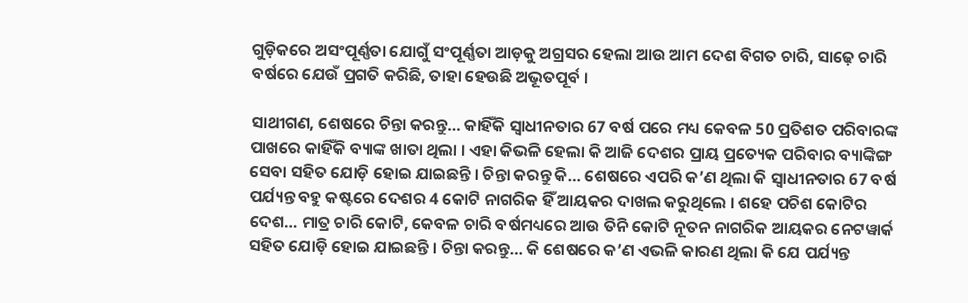ଗୁଡ଼ିକରେ ଅସଂପୂର୍ଣ୍ଣତା ଯୋଗୁଁ ସଂପୂର୍ଣ୍ଣତା ଆଡ଼କୁ ଅଗ୍ରସର ହେଲା ଆଉ ଆମ ଦେଶ ବିଗତ ଚାରି, ସାଢ଼େ ଚାରି ବର୍ଷରେ ଯେଉଁ ପ୍ରଗତି କରିଛି, ତାହା ହେଉଛି ଅଭୂତପୂର୍ବ ।

ସାଥୀଗଣ, ଶେଷରେ ଚିନ୍ତା କରନ୍ତୁ… କାହିଁକି ସ୍ୱାଧୀନତାର 67 ବର୍ଷ ପରେ ମଧ୍ୟ କେବଳ 50 ପ୍ରତିଶତ ପରିବାରଙ୍କ ପାଖରେ କାହିଁକି ବ୍ୟାଙ୍କ ଖାତା ଥିଲା । ଏହା କିଭଳି ହେଲା କି ଆଜି ଦେଶର ପ୍ରାୟ ପ୍ରତ୍ୟେକ ପରିବାର ବ୍ୟାଙ୍କିଙ୍ଗ ସେବା ସହିତ ଯୋଡ଼ି ହୋଇ ଯାଇଛନ୍ତି । ଚିନ୍ତା କରନ୍ତୁ କି… ଶେଷରେ ଏପରି କ’ଣ ଥିଲା କି ସ୍ୱାଧୀନତାର 67 ବର୍ଷ ପର୍ଯ୍ୟନ୍ତ ବହୁ କଷ୍ଟରେ ଦେଶର 4 କୋଟି ନାଗରିକ ହିଁ ଆୟକର ଦାଖଲ କରୁଥିଲେ । ଶହେ ପଚିଶ କୋଟିର ଦେଶ… ମାତ୍ର ଚାରି କୋଟି, କେବଳ ଚାରି ବର୍ଷମଧ୍ୟରେ ଆଉ ତିନି କୋଟି ନୂତନ ନାଗରିକ ଆୟକର ନେଟୱାର୍କ ସହିତ ଯୋଡ଼ି ହୋଇ ଯାଇଛନ୍ତି । ଚିନ୍ତା କରନ୍ତୁ… କି ଶେଷରେ କ’ଣ ଏଭଳି କାରଣ ଥିଲା କି ଯେ ପର୍ଯ୍ୟନ୍ତ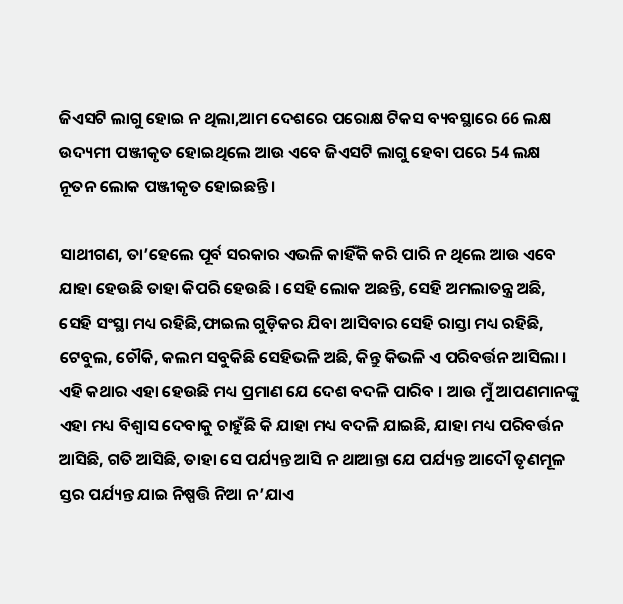ଜିଏସଟି ଲାଗୁ ହୋଇ ନ ଥିଲା,ଆମ ଦେଶରେ ପରୋକ୍ଷ ଟିକସ ବ୍ୟବସ୍ଥାରେ 66 ଲକ୍ଷ ଉଦ୍ୟମୀ ପଞ୍ଜୀକୃତ ହୋଇଥିଲେ ଆଉ ଏବେ ଜିଏସଟି ଲାଗୁ ହେବା ପରେ 54 ଲକ୍ଷ ନୂତନ ଲୋକ ପଞ୍ଜୀକୃତ ହୋଇଛନ୍ତି ।

ସାଥୀଗଣ, ତା’ହେଲେ ପୂର୍ବ ସରକାର ଏଭଳି କାହିଁକି କରି ପାରି ନ ଥିଲେ ଆଉ ଏବେ ଯାହା ହେଉଛି ତାହା କିପରି ହେଉଛି । ସେହି ଲୋକ ଅଛନ୍ତି, ସେହି ଅମଲାତନ୍ତ୍ର ଅଛି, ସେହି ସଂସ୍ଥା ମଧ୍ୟ ରହିଛି,ଫାଇଲ ଗୁଡ଼ିକର ଯିବା ଆସିବାର ସେହି ରାସ୍ତା ମଧ୍ୟ ରହିଛି, ଟେବୁଲ, ଚୌକି, କଲମ ସବୁକିଛି ସେହିଭଳି ଅଛି, କିନ୍ତୁ କିଭଳି ଏ ପରିବର୍ତ୍ତନ ଆସିଲା । ଏହି କଥାର ଏହା ହେଉଛି ମଧ୍ୟ ପ୍ରମାଣ ଯେ ଦେଶ ବଦଳି ପାରିବ । ଆଉ ମୁଁ ଆପଣମାନଙ୍କୁ ଏହା ମଧ୍ୟ ବିଶ୍ୱାସ ଦେବାକୁ ଚାହୁଁଛି କି ଯାହା ମଧ୍ୟ ବଦଳି ଯାଇଛି, ଯାହା ମଧ୍ୟ ପରିବର୍ତ୍ତନ ଆସିଛି, ଗତି ଆସିଛି, ତାହା ସେ ପର୍ଯ୍ୟନ୍ତ ଆସି ନ ଥାଆନ୍ତା ଯେ ପର୍ଯ୍ୟନ୍ତ ଆଦୌ ତୃଣମୂଳ ସ୍ତର ପର୍ଯ୍ୟନ୍ତ ଯାଇ ନିଷ୍ପତ୍ତି ନିଆ ନ’ଯାଏ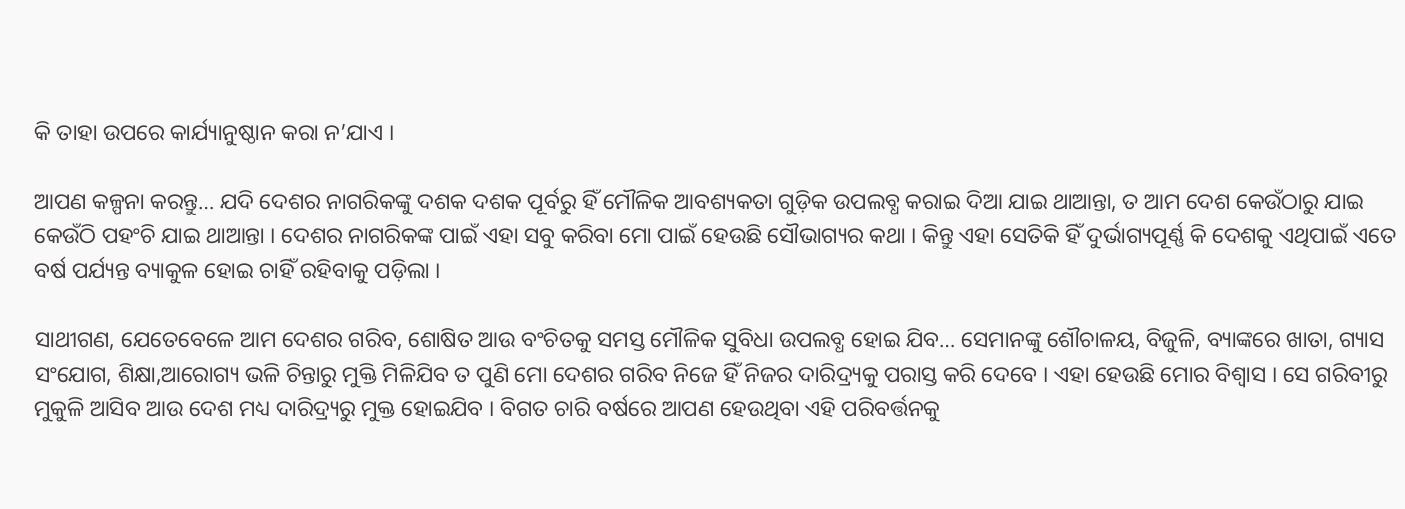କି ତାହା ଉପରେ କାର୍ଯ୍ୟାନୁଷ୍ଠାନ କରା ନ’ଯାଏ ।

ଆପଣ କଳ୍ପନା କରନ୍ତୁ… ଯଦି ଦେଶର ନାଗରିକଙ୍କୁ ଦଶକ ଦଶକ ପୂର୍ବରୁ ହିଁ ମୌଳିକ ଆବଶ୍ୟକତା ଗୁଡ଼ିକ ଉପଲବ୍ଧ କରାଇ ଦିଆ ଯାଇ ଥାଆନ୍ତା, ତ ଆମ ଦେଶ କେଉଁଠାରୁ ଯାଇ କେଉଁଠି ପହଂଚି ଯାଇ ଥାଆନ୍ତା । ଦେଶର ନାଗରିକଙ୍କ ପାଇଁ ଏହା ସବୁ କରିବା ମୋ ପାଇଁ ହେଉଛି ସୌଭାଗ୍ୟର କଥା । କିନ୍ତୁ ଏହା ସେତିକି ହିଁ ଦୁର୍ଭାଗ୍ୟପୂର୍ଣ୍ଣ କି ଦେଶକୁ ଏଥିପାଇଁ ଏତେ ବର୍ଷ ପର୍ଯ୍ୟନ୍ତ ବ୍ୟାକୁଳ ହୋଇ ଚାହିଁ ରହିବାକୁ ପଡ଼ିଲା ।

ସାଥୀଗଣ, ଯେତେବେଳେ ଆମ ଦେଶର ଗରିବ, ଶୋଷିତ ଆଉ ବଂଚିତକୁ ସମସ୍ତ ମୌଳିକ ସୁବିଧା ଉପଲବ୍ଧ ହୋଇ ଯିବ… ସେମାନଙ୍କୁ ଶୌଚାଳୟ, ବିଜୁଳି, ବ୍ୟାଙ୍କରେ ଖାତା, ଗ୍ୟାସ ସଂଯୋଗ, ଶିକ୍ଷା,ଆରୋଗ୍ୟ ଭଳି ଚିନ୍ତାରୁ ମୁକ୍ତି ମିଳିଯିବ ତ ପୁଣି ମୋ ଦେଶର ଗରିବ ନିଜେ ହିଁ ନିଜର ଦାରିଦ୍ର୍ୟକୁ ପରାସ୍ତ କରି ଦେବେ । ଏହା ହେଉଛି ମୋର ବିଶ୍ୱାସ । ସେ ଗରିବୀରୁ ମୁକୁଳି ଆସିବ ଆଉ ଦେଶ ମଧ୍ୟ ଦାରିଦ୍ର୍ୟରୁ ମୁକ୍ତ ହୋଇଯିବ । ବିଗତ ଚାରି ବର୍ଷରେ ଆପଣ ହେଉଥିବା ଏହି ପରିବର୍ତ୍ତନକୁ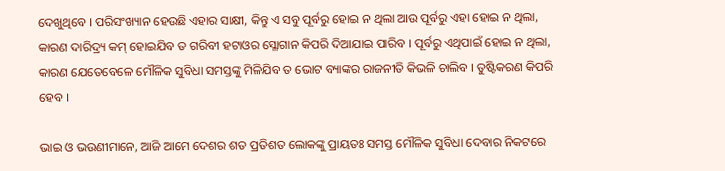ଦେଖୁଥିବେ । ପରିସଂଖ୍ୟାନ ହେଉଛି ଏହାର ସାକ୍ଷୀ, କିନ୍ତୁ ଏ ସବୁ ପୂର୍ବରୁ ହୋଇ ନ ଥିଲା ଆଉ ପୂର୍ବରୁ ଏହା ହୋଇ ନ ଥିଲା, କାରଣ ଦାରିଦ୍ର୍ୟ କମ୍ ହୋଇଯିବ ତ ଗରିବୀ ହଟାଓର ସ୍ଳୋଗାନ କିପରି ଦିଆଯାଇ ପାରିବ । ପୂର୍ବରୁ ଏଥିପାଇଁ ହୋଇ ନ ଥିଲା, କାରଣ ଯେତେବେଳେ ମୌଳିକ ସୁବିଧା ସମସ୍ତଙ୍କୁ ମିଳିଯିବ ତ ଭୋଟ ବ୍ୟାଙ୍କର ରାଜନୀତି କିଭଳି ଚାଲିବ । ତୁଷ୍ଟିକରଣ କିପରି ହେବ ।

ଭାଇ ଓ ଭଉଣୀମାନେ, ଆଜି ଆମେ ଦେଶର ଶତ ପ୍ରତିଶତ ଲୋକଙ୍କୁ ପ୍ରାୟତଃ ସମସ୍ତ ମୌଳିକ ସୁବିଧା ଦେବାର ନିକଟରେ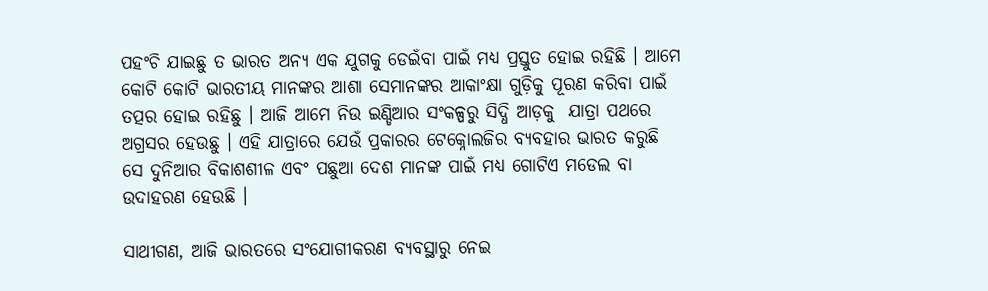ପହଂଚି ଯାଇଛୁ ତ ଭାରତ ଅନ୍ୟ ଏକ ଯୁଗକୁ ଡେଇଁବା ପାଇଁ ମଧ୍ୟ ପ୍ରସ୍ତୁତ ହୋଇ ରହିଛି । ଆମେ କୋଟି କୋଟି ଭାରତୀୟ ମାନଙ୍କର ଆଶା ସେମାନଙ୍କର ଆକାଂକ୍ଷା ଗୁଡ଼ିକୁ ପୂରଣ କରିବା ପାଇଁ ତତ୍ପର ହୋଇ ରହିଛୁ । ଆଜି ଆମେ ନିଉ ଇଣ୍ଡିଆର ସଂକଳ୍ପରୁ ସିଦ୍ଧି ଆଡ଼କୁ  ଯାତ୍ରା ପଥରେ ଅଗ୍ରସର ହେଉଛୁ । ଏହି ଯାତ୍ରାରେ ଯେଉଁ ପ୍ରକାରର ଟେକ୍ନୋଲଜିର ବ୍ୟବହାର ଭାରତ କରୁଛି ସେ ଦୁନିଆର ବିକାଶଶୀଳ ଏବଂ ପଛୁଆ ଦେଶ ମାନଙ୍କ ପାଇଁ ମଧ୍ୟ ଗୋଟିଏ ମଡେଲ ବା ଉଦାହରଣ ହେଉଛି ।

ସାଥୀଗଣ, ଆଜି ଭାରତରେ ସଂଯୋଗୀକରଣ ବ୍ୟବସ୍ଥାରୁ ନେଇ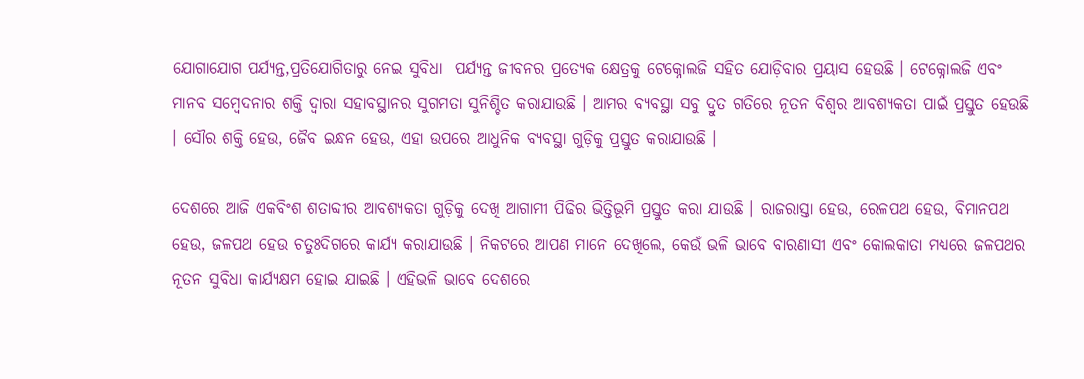ଯୋଗାଯୋଗ ପର୍ଯ୍ୟନ୍ତ,ପ୍ରତିଯୋଗିତାରୁ ନେଇ ସୁବିଧା  ପର୍ଯ୍ୟନ୍ତ ଜୀବନର ପ୍ରତ୍ୟେକ କ୍ଷେତ୍ରକୁ ଟେକ୍ନୋଲଜି ସହିତ ଯୋଡ଼ିବାର ପ୍ରୟାସ ହେଉଛି । ଟେକ୍ନୋଲଜି ଏବଂ ମାନବ ସମ୍ବେଦନାର ଶକ୍ତି ଦ୍ୱାରା ସହାବସ୍ଥାନର ସୁଗମତା ସୁନିଶ୍ଚିତ କରାଯାଉଛି । ଆମର ବ୍ୟବସ୍ଥା ସବୁ ଦ୍ରୁତ ଗତିରେ ନୂତନ ବିଶ୍ୱର ଆବଶ୍ୟକତା ପାଇଁ ପ୍ରସ୍ତୁତ ହେଉଛି । ସୌର ଶକ୍ତି ହେଉ, ଜୈବ ଇନ୍ଧନ ହେଉ, ଏହା ଉପରେ ଆଧୁନିକ ବ୍ୟବସ୍ଥା ଗୁଡ଼ିକୁ ପ୍ରସ୍ତୁତ କରାଯାଉଛି ।

ଦେଶରେ ଆଜି ଏକବିଂଶ ଶତାବ୍ଦୀର ଆବଶ୍ୟକତା ଗୁଡ଼ିକୁ ଦେଖି ଆଗାମୀ ପିଢିର ଭିତ୍ତିଭୂମି ପ୍ରସ୍ତୁତ କରା ଯାଉଛି । ରାଜରାସ୍ତା ହେଉ, ରେଳପଥ ହେଉ, ବିମାନପଥ ହେଉ, ଜଳପଥ ହେଉ ଚତୁଃଦିଗରେ କାର୍ଯ୍ୟ କରାଯାଉଛି । ନିକଟରେ ଆପଣ ମାନେ ଦେଖିଲେ, କେଉଁ ଭଳି ଭାବେ ବାରଣାସୀ ଏବଂ କୋଲକାତା ମଧ୍ୟରେ ଜଳପଥର ନୂତନ ସୁବିଧା କାର୍ଯ୍ୟକ୍ଷମ ହୋଇ ଯାଇଛି । ଏହିଭଳି ଭାବେ ଦେଶରେ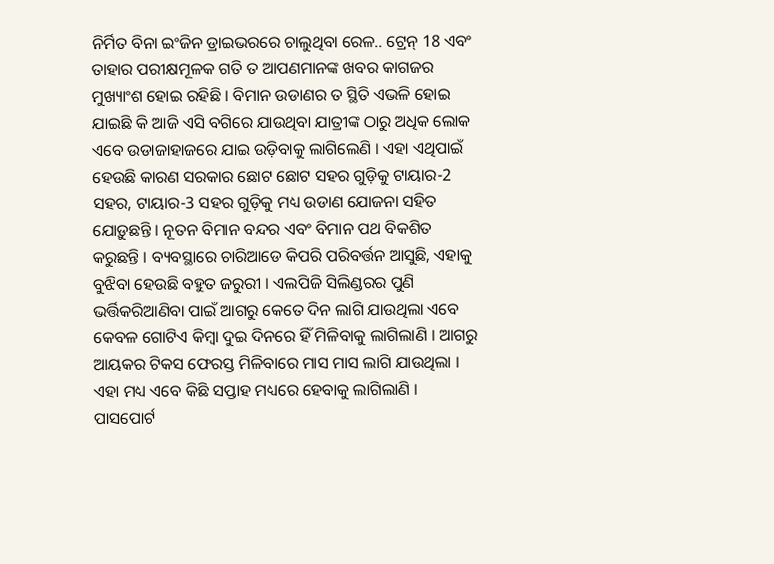ନିର୍ମିତ ବିନା ଇଂଜିନ ଡ୍ରାଇଭରରେ ଚାଲୁଥିବା ରେଳ.. ଟ୍ରେନ୍ 18 ଏବଂ ତାହାର ପରୀକ୍ଷମୂଳକ ଗତି ତ ଆପଣମାନଙ୍କ ଖବର କାଗଜର ମୁଖ୍ୟାଂଶ ହୋଇ ରହିଛି । ବିମାନ ଉଡାଣର ତ ସ୍ଥିତି ଏଭଳି ହୋଇ ଯାଇଛି କି ଆଜି ଏସି ବଗିରେ ଯାଉଥିବା ଯାତ୍ରୀଙ୍କ ଠାରୁ ଅଧିକ ଲୋକ ଏବେ ଉଡାଜାହାଜରେ ଯାଇ ଉଡ଼ିବାକୁ ଲାଗିଲେଣି । ଏହା ଏଥିପାଇଁ ହେଉଛି କାରଣ ସରକାର ଛୋଟ ଛୋଟ ସହର ଗୁଡ଼ିକୁ ଟାୟାର-2 ସହର, ଟାୟାର-3 ସହର ଗୁଡ଼ିକୁ ମଧ୍ୟ ଉଡାଣ ଯୋଜନା ସହିତ ଯୋଡ଼ୁଛନ୍ତି । ନୂତନ ବିମାନ ବନ୍ଦର ଏବଂ ବିମାନ ପଥ ବିକଶିତ କରୁଛନ୍ତି । ବ୍ୟବସ୍ଥାରେ ଚାରିଆଡେ କିପରି ପରିବର୍ତ୍ତନ ଆସୁଛି, ଏହାକୁ ବୁଝିବା ହେଉଛି ବହୁତ ଜରୁରୀ । ଏଲପିଜି ସିଲିଣ୍ଡରର ପୁଣି ଭର୍ତ୍ତିକରିଆଣିବା ପାଇଁ ଆଗରୁ କେତେ ଦିନ ଲାଗି ଯାଉଥିଲା ଏବେ କେବଳ ଗୋଟିଏ କିମ୍ବା ଦୁଇ ଦିନରେ ହିଁ ମିଳିବାକୁ ଲାଗିଲାଣି । ଆଗରୁ ଆୟକର ଟିକସ ଫେରସ୍ତ ମିଳିବାରେ ମାସ ମାସ ଲାଗି ଯାଉଥିଲା । ଏହା ମଧ୍ୟ ଏବେ କିଛି ସପ୍ତାହ ମଧ୍ୟରେ ହେବାକୁ ଲାଗିଲାଣି । ପାସପୋର୍ଟ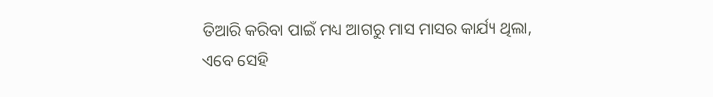ତିଆରି କରିବା ପାଇଁ ମଧ୍ୟ ଆଗରୁ ମାସ ମାସର କାର୍ଯ୍ୟ ଥିଲା, ଏବେ ସେହି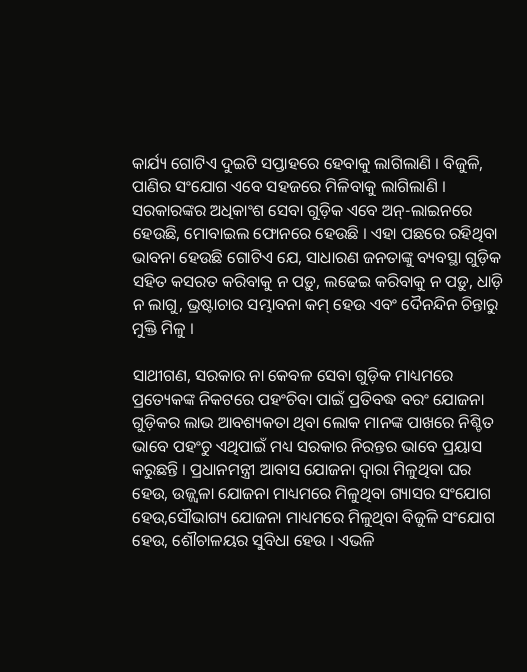କାର୍ଯ୍ୟ ଗୋଟିଏ ଦୁଇଟି ସପ୍ତାହରେ ହେବାକୁ ଲାଗିଲାଣି । ବିଜୁଳି, ପାଣିର ସଂଯୋଗ ଏବେ ସହଜରେ ମିଳିବାକୁ ଲାଗିଲାଣି । ସରକାରଙ୍କର ଅଧିକାଂଶ ସେବା ଗୁଡ଼ିକ ଏବେ ଅନ୍-ଲାଇନରେ ହେଉଛି, ମୋବାଇଲ ଫୋନରେ ହେଉଛି । ଏହା ପଛରେ ରହିଥିବା ଭାବନା ହେଉଛି ଗୋଟିଏ ଯେ, ସାଧାରଣ ଜନତାଙ୍କୁ ବ୍ୟବସ୍ଥା ଗୁଡ଼ିକ ସହିତ କସରତ କରିବାକୁ ନ ପଡ଼ୁ, ଲଢେଇ କରିବାକୁ ନ ପଡ଼ୁ, ଧାଡ଼ି ନ ଲାଗୁ, ଭ୍ରଷ୍ଟାଚାର ସମ୍ଭାବନା କମ୍ ହେଉ ଏବଂ ଦୈନନ୍ଦିନ ଚିନ୍ତାରୁ ମୁକ୍ତି ମିଳୁ ।

ସାଥୀଗଣ, ସରକାର ନା କେବଳ ସେବା ଗୁଡ଼ିକ ମାଧ୍ୟମରେ ପ୍ରତ୍ୟେକଙ୍କ ନିକଟରେ ପହଂଚିବା ପାଇଁ ପ୍ରତିବଦ୍ଧ ବରଂ ଯୋଜନା ଗୁଡ଼ିକର ଲାଭ ଆବଶ୍ୟକତା ଥିବା ଲୋକ ମାନଙ୍କ ପାଖରେ ନିଶ୍ଚିତ ଭାବେ ପହଂଚୁ ଏଥିପାଇଁ ମଧ୍ୟ ସରକାର ନିରନ୍ତର ଭାବେ ପ୍ରୟାସ କରୁଛନ୍ତି । ପ୍ରଧାନମନ୍ତ୍ରୀ ଆବାସ ଯୋଜନା ଦ୍ୱାରା ମିଳୁଥିବା ଘର ହେଉ, ଉଜ୍ଜ୍ୱଳା ଯୋଜନା ମାଧ୍ୟମରେ ମିଳୁଥିବା ଗ୍ୟାସର ସଂଯୋଗ ହେଉ,ସୌଭାଗ୍ୟ ଯୋଜନା ମାଧ୍ୟମରେ ମିଳୁଥିବା ବିଜୁଳି ସଂଯୋଗ ହେଉ, ଶୌଚାଳୟର ସୁବିଧା ହେଉ । ଏଭଳି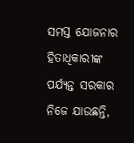ସମସ୍ତ ଯୋଜନାର ହିତାଧିକାରୀଙ୍କ ପର୍ଯ୍ୟନ୍ତ ସରକାର ନିଜେ ଯାଉଛନ୍ତି,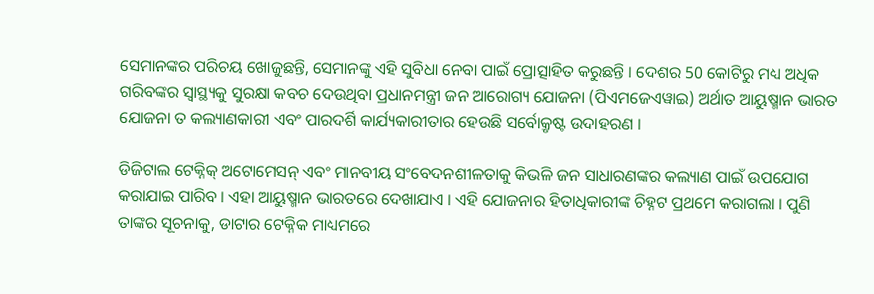ସେମାନଙ୍କର ପରିଚୟ ଖୋଜୁଛନ୍ତି, ସେମାନଙ୍କୁ ଏହି ସୁବିଧା ନେବା ପାଇଁ ପ୍ରୋତ୍ସାହିତ କରୁଛନ୍ତି । ଦେଶର 50 କୋଟିରୁ ମଧ୍ୟ ଅଧିକ ଗରିବଙ୍କର ସ୍ୱାସ୍ଥ୍ୟକୁ ସୁରକ୍ଷା କବଚ ଦେଉଥିବା ପ୍ରଧାନମନ୍ତ୍ରୀ ଜନ ଆରୋଗ୍ୟ ଯୋଜନା (ପିଏମଜେଏୱାଇ) ଅର୍ଥାତ ଆୟୁଷ୍ମାନ ଭାରତ ଯୋଜନା ତ କଲ୍ୟାଣକାରୀ ଏବଂ ପାରଦର୍ଶି କାର୍ଯ୍ୟକାରୀତାର ହେଉଛି ସର୍ବୋକ୍ରୃଷ୍ଟ ଉଦାହରଣ ।

ଡିଜିଟାଲ ଟେକ୍ନିକ୍ ଅଟୋମେସନ୍ ଏବଂ ମାନବୀୟ ସଂବେଦନଶୀଳତାକୁ କିଭଳି ଜନ ସାଧାରଣଙ୍କର କଲ୍ୟାଣ ପାଇଁ ଉପଯୋଗ କରାଯାଇ ପାରିବ । ଏହା ଆୟୁଷ୍ମାନ ଭାରତରେ ଦେଖାଯାଏ । ଏହି ଯୋଜନାର ହିତାଧିକାରୀଙ୍କ ଚିହ୍ନଟ ପ୍ରଥମେ କରାଗଲା । ପୁଣି ତାଙ୍କର ସୂଚନାକୁ, ଡାଟାର ଟେକ୍ନିକ ମାଧ୍ୟମରେ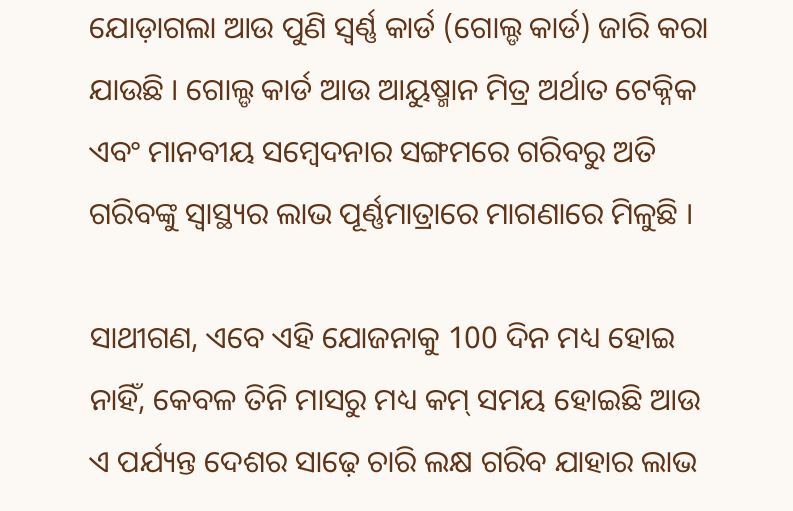ଯୋଡ଼ାଗଲା ଆଉ ପୁଣି ସ୍ୱର୍ଣ୍ଣ କାର୍ଡ (ଗୋଲ୍ଡ କାର୍ଡ) ଜାରି କରା ଯାଉଛି । ଗୋଲ୍ଡ କାର୍ଡ ଆଉ ଆୟୁଷ୍ମାନ ମିତ୍ର ଅର୍ଥାତ ଟେକ୍ନିକ ଏବଂ ମାନବୀୟ ସମ୍ବେଦନାର ସଙ୍ଗମରେ ଗରିବରୁ ଅତି ଗରିବଙ୍କୁ ସ୍ୱାସ୍ଥ୍ୟର ଲାଭ ପୂର୍ଣ୍ଣମାତ୍ରାରେ ମାଗଣାରେ ମିଳୁଛି ।

ସାଥୀଗଣ, ଏବେ ଏହି ଯୋଜନାକୁ 100 ଦିନ ମଧ୍ୟ ହୋଇ ନାହିଁ, କେବଳ ତିନି ମାସରୁ ମଧ୍ୟ କମ୍ ସମୟ ହୋଇଛି ଆଉ ଏ ପର୍ଯ୍ୟନ୍ତ ଦେଶର ସାଢ଼େ ଚାରି ଲକ୍ଷ ଗରିବ ଯାହାର ଲାଭ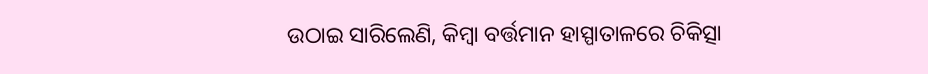ଉଠାଇ ସାରିଲେଣି, କିମ୍ବା ବର୍ତ୍ତମାନ ହାସ୍ପାତାଳରେ ଚିକିତ୍ସା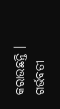କରାଉଛନ୍ତି । ଗର୍ଭବତୀ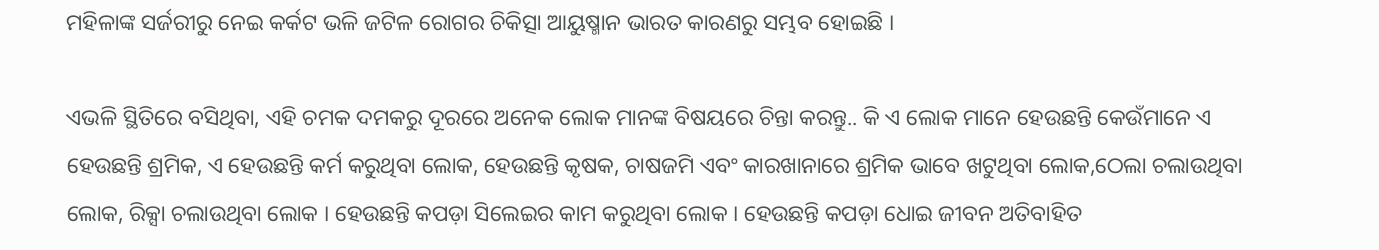ମହିଳାଙ୍କ ସର୍ଜରୀରୁ ନେଇ କର୍କଟ ଭଳି ଜଟିଳ ରୋଗର ଚିକିତ୍ସା ଆୟୁଷ୍ମାନ ଭାରତ କାରଣରୁ ସମ୍ଭବ ହୋଇଛି ।

ଏଭଳି ସ୍ଥିତିରେ ବସିଥିବା, ଏହି ଚମକ ଦମକରୁ ଦୂରରେ ଅନେକ ଲୋକ ମାନଙ୍କ ବିଷୟରେ ଚିନ୍ତା କରନ୍ତୁ.. କି ଏ ଲୋକ ମାନେ ହେଉଛନ୍ତି କେଉଁମାନେ ଏ ହେଉଛନ୍ତି ଶ୍ରମିକ, ଏ ହେଉଛନ୍ତି କର୍ମ କରୁଥିବା ଲୋକ, ହେଉଛନ୍ତି କୃଷକ, ଚାଷଜମି ଏବଂ କାରଖାନାରେ ଶ୍ରମିକ ଭାବେ ଖଟୁଥିବା ଲୋକ,ଠେଲା ଚଲାଉଥିବା ଲୋକ, ରିକ୍ସା ଚଲାଉଥିବା ଲୋକ । ହେଉଛନ୍ତି କପଡ଼ା ସିଲେଇର କାମ କରୁଥିବା ଲୋକ । ହେଉଛନ୍ତି କପଡ଼ା ଧୋଇ ଜୀବନ ଅତିବାହିତ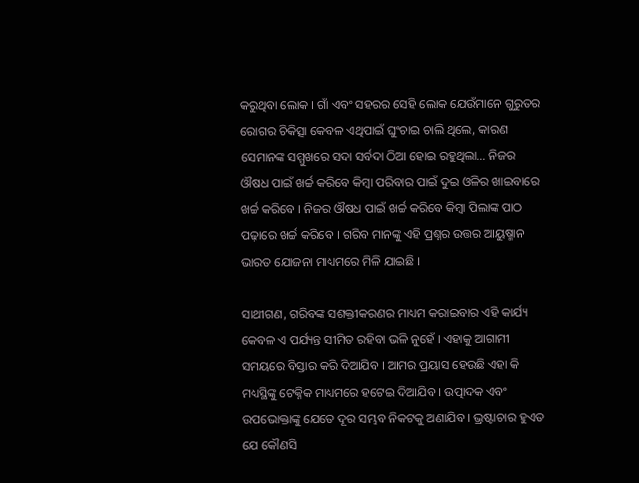କରୁଥିବା ଲୋକ । ଗାଁ ଏବଂ ସହରର ସେହି ଲୋକ ଯେଉଁମାନେ ଗୁରୁତର ରୋଗର ଚିକିତ୍ସା କେବଳ ଏଥିପାଇଁ ଘୁଂଚାଇ ଚାଲି ଥିଲେ, କାରଣ ସେମାନଙ୍କ ସମ୍ମୁଖରେ ସଦା ସର୍ବଦା ଠିଆ ହୋଇ ରହୁଥିଲା… ନିଜର ଔଷଧ ପାଇଁ ଖର୍ଚ୍ଚ କରିବେ କିମ୍ବା ପରିବାର ପାଇଁ ଦୁଇ ଓଳିର ଖାଇବାରେ ଖର୍ଚ୍ଚ କରିବେ । ନିଜର ଔଷଧ ପାଇଁ ଖର୍ଚ୍ଚ କରିବେ କିମ୍ବା ପିଲାଙ୍କ ପାଠ ପଢ଼ାରେ ଖର୍ଚ୍ଚ କରିବେ । ଗରିବ ମାନଙ୍କୁ ଏହି ପ୍ରଶ୍ନର ଉତ୍ତର ଆୟୁଷ୍ମାନ ଭାରତ ଯୋଜନା ମାଧ୍ୟମରେ ମିଳି ଯାଇଛି ।

ସାଥୀଗଣ, ଗରିବଙ୍କ ସଶକ୍ତୀକରଣର ମାଧ୍ୟମ କରାଇବାର ଏହି କାର୍ଯ୍ୟ କେବଳ ଏ ପର୍ଯ୍ୟନ୍ତ ସୀମିତ ରହିବା ଭଳି ନୁହେଁ । ଏହାକୁ ଆଗାମୀ ସମୟରେ ବିସ୍ତାର କରି ଦିଆଯିବ । ଆମର ପ୍ରୟାସ ହେଉଛି ଏହା କି ମଧ୍ୟସ୍ଥିଙ୍କୁ ଟେକ୍ନିକ ମାଧ୍ୟମରେ ହଟେଇ ଦିଆଯିବ । ଉତ୍ପାଦକ ଏବଂ ଉପଭୋକ୍ତାଙ୍କୁ ଯେତେ ଦୂର ସମ୍ଭବ ନିକଟକୁ ଅଣାଯିବ । ଭ୍ରଷ୍ଟାଚାର ହୁଏତ ଯେ କୌଣସି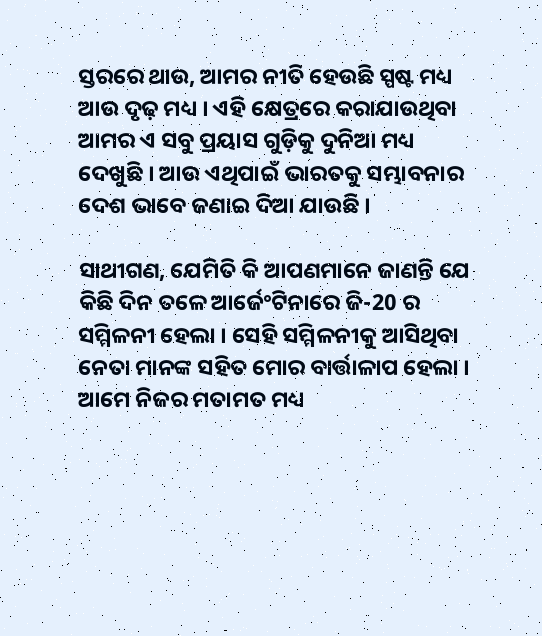ସ୍ତରରେ ଥାଉ, ଆମର ନୀତି ହେଉଛି ସ୍ପଷ୍ଟ ମଧ୍ୟ ଆଉ ଦୃଢ଼ ମଧ୍ୟ । ଏହି କ୍ଷେତ୍ରରେ କରାଯାଉଥିବା ଆମର ଏ ସବୁ ପ୍ରୟାସ ଗୁଡ଼ିକୁ ଦୁନିଆ ମଧ୍ୟ ଦେଖୁଛି । ଆଉ ଏଥିପାଇଁ ଭାରତକୁ ସମ୍ଭାବନାର ଦେଶ ଭାବେ ଜଣାଇ ଦିଆ ଯାଉଛି ।

ସାଥୀଗଣ, ଯେମିତି କି ଆପଣମାନେ ଜାଣନ୍ତି ଯେ କିଛି ଦିନ ତଳେ ଆର୍ଜେଂଟିନାରେ ଜି-20 ର ସମ୍ମିଳନୀ ହେଲା । ସେହି ସମ୍ମିଳନୀକୁ ଆସିଥିବା ନେତା ମାନଙ୍କ ସହିତ ମୋର ବାର୍ତ୍ତାଳାପ ହେଲା । ଆମେ ନିଜର ମତାମତ ମଧ୍ୟ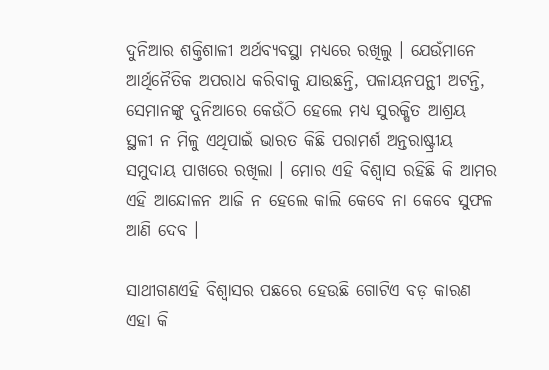ଦୁନିଆର ଶକ୍ତିଶାଳୀ ଅର୍ଥବ୍ୟବସ୍ଥା ମଧ୍ୟରେ ରଖିଲୁ । ଯେଉଁମାନେ ଆର୍ଥିନୈତିକ ଅପରାଧ କରିବାକୁ ଯାଉଛନ୍ତି, ପଳାୟନପନ୍ଥୀ ଅଟନ୍ତି, ସେମାନଙ୍କୁ ଦୁନିଆରେ କେଉଁଠି ହେଲେ ମଧ୍ୟ ସୁରକ୍ଷିତ ଆଶ୍ରୟ ସ୍ଥଳୀ ନ ମିଳୁ ଏଥିପାଇଁ ଭାରତ କିଛି ପରାମର୍ଶ ଅନ୍ତରାଷ୍ଟ୍ରୀୟ ସମୁଦାୟ ପାଖରେ ରଖିଲା । ମୋର ଏହି ବିଶ୍ୱାସ ରହିଛି କି ଆମର ଏହି ଆନ୍ଦୋଳନ ଆଜି ନ ହେଲେ କାଲି କେବେ ନା କେବେ ସୁଫଳ ଆଣି ଦେବ ।

ସାଥୀଗଣଏହି ବିଶ୍ୱାସର ପଛରେ ହେଉଛି ଗୋଟିଏ ବଡ଼ କାରଣ ଏହା କି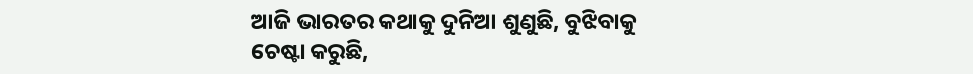ଆଜି ଭାରତର କଥାକୁ ଦୁନିଆ ଶୁଣୁଛି, ବୁଝିବାକୁ ଚେଷ୍ଟା କରୁଛି,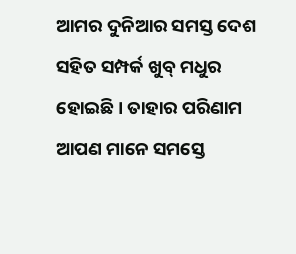ଆମର ଦୁନିଆର ସମସ୍ତ ଦେଶ ସହିତ ସମ୍ପର୍କ ଖୁବ୍ ମଧୁର ହୋଇଛି । ତାହାର ପରିଣାମ ଆପଣ ମାନେ ସମସ୍ତେ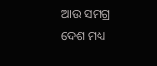ଆଉ ସମଗ୍ର ଦେଶ ମଧ୍ୟ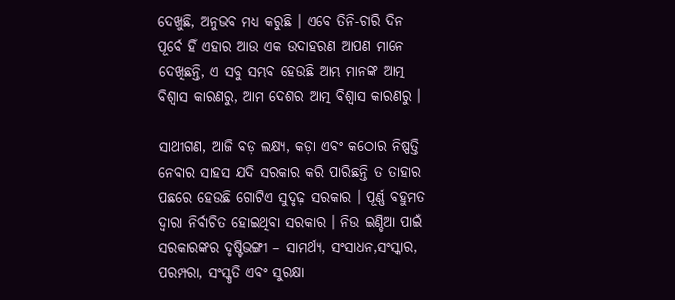ଦେଖୁଛି, ଅନୁଭବ ମଧ୍ୟ କରୁଛି । ଏବେ ତିନି-ଚାରି ଦିନ ପୂର୍ବେ ହିଁ ଏହାର ଆଉ ଏକ ଉଦାହରଣ ଆପଣ ମାନେ ଦେଖିଛନ୍ତି, ଏ ସବୁ ସମ୍ଭବ ହେଉଛି ଆମ୍ଭ ମାନଙ୍କ ଆତ୍ମ ବିଶ୍ୱାସ କାରଣରୁ, ଆମ ଦେଶର ଆତ୍ମ ବିଶ୍ୱାସ କାରଣରୁ ।

ସାଥୀଗଣ, ଆଜି ବଡ଼ ଲକ୍ଷ୍ୟ, କଡ଼ା ଏବଂ କଠୋର ନିଷ୍ପତ୍ତି ନେବାର ସାହସ ଯଦି ସରକାର କରି ପାରିଛନ୍ତି ତ ତାହାର ପଛରେ ହେଉଛି ଗୋଟିଏ ସୁଦୃଢ଼ ସରକାର । ପୂର୍ଣ୍ଣ ବହୁମତ ଦ୍ୱାରା ନିର୍ବାଚିତ ହୋଇଥିବା ସରକାର । ନିଉ ଇଣ୍ଡିଆ ପାଇଁ ସରକାରଙ୍କର ଦୃଷ୍ଟିଭଙ୍ଗୀ – ସାମର୍ଥ୍ୟ, ସଂସାଧନ,ସଂସ୍କାର, ପରମ୍ପରା, ସଂସ୍କୃତି ଏବଂ ସୁରକ୍ଷା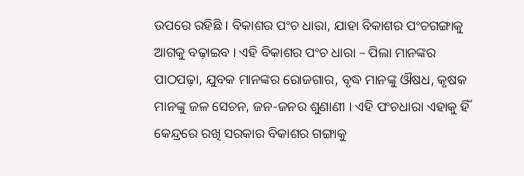ଉପରେ ରହିଛି । ବିକାଶର ପଂଚ ଧାରା, ଯାହା ବିକାଶର ପଂଚଗଙ୍ଗାକୁ ଆଗକୁ ବଢ଼ାଇବ । ଏହି ବିକାଶର ପଂଚ ଧାରା – ପିଲା ମାନଙ୍କର ପାଠପଢ଼ା, ଯୁବକ ମାନଙ୍କର ରୋଜଗାର, ବୃଦ୍ଧ ମାନଙ୍କୁ ଔଷଧ, କୃଷକ ମାନଙ୍କୁ ଜଳ ସେଚନ, ଜନ-ଜନର ଶୁଣାଣୀ । ଏହି ପଂଚଧାରା ଏହାକୁ ହିଁ କେନ୍ଦ୍ରରେ ରଖି ସରକାର ବିକାଶର ଗଙ୍ଗାକୁ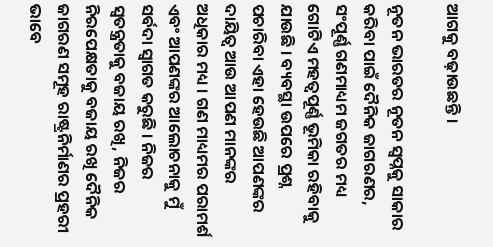ଆଗକୁ ବଢ଼ାଉଛନ୍ତି ।

ନୂତନ ଭାରତର ନୂତନ ସ୍ୱପ୍ନକୁ ସାକାର କରିବା ପାଇଁ ଦୈନିକ ଜାଗରଣର, ସଂପୂର୍ଣ୍ଣ ଗଣମାଧ୍ୟମ ଜଗତର ମଧ୍ୟ ଗୋଟିଏ ମହତ୍ୱପୂର୍ଣ୍ଣ ଭୂମିକା ରହିବାକୁ ଯାଉଛି । ବ୍ୟବସ୍ଥା ଉପରେ ପ୍ରଶ୍ନ ପଚାରିବା ଏହା ହେଉଛି ଆପଣଙ୍କର ଦାୟିତ୍ୱ ଆଉ ଆପଣ ମାନଙ୍କର ଅଧିକାର ମଧ୍ୟ । ଗଣ ମାଧ୍ୟମର ପରାମର୍ଶ ଏବଂ ଆପଣଙ୍କର ଆଲୋଚନାକୁ ମୁଁ ସର୍ବଦା ସ୍ୱାଗତ କରୁଛି । ନିଜର ସ୍ୱତନ୍ତ୍ରତାକୁ ବଜାୟ ରଖି, ନିଜର ନିରପେକ୍ଷତାକୁ ବଜାୟ ରଖି ଦୈନିକ ଜାଗରଣ ସମୂହ ରାଷ୍ଟ୍ରନିର୍ମାଣର ପ୍ରହରୀ ଭାବେ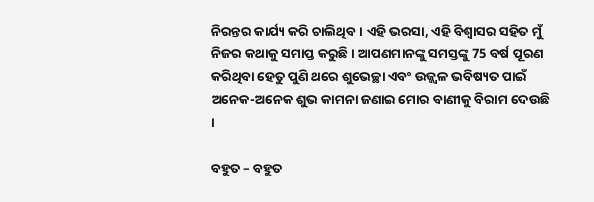ନିରନ୍ତର କାର୍ଯ୍ୟ କରି ଚାଲିଥିବ । ଏହି ଭରସା, ଏହି ବିଶ୍ୱାସର ସହିତ ମୁଁ ନିଜର କଥାକୁ ସମାପ୍ତ କରୁଛି । ଆପଣମାନଙ୍କୁ ସମସ୍ତଙ୍କୁ 75 ବର୍ଷ ପୂରଣ କରିଥିବା ହେତୁ ପୁଣି ଥରେ ଶୁଭେଚ୍ଛା ଏବଂ ଉଜ୍ଜ୍ୱଳ ଭବିଷ୍ୟତ ପାଇଁ ଅନେକ-ଅନେକ ଶୁଭ କାମନା ଜଣାଇ ମୋର ବାଣୀକୁ ବିରାମ ଦେଉଛି ।

ବହୁତ – ବହୁତ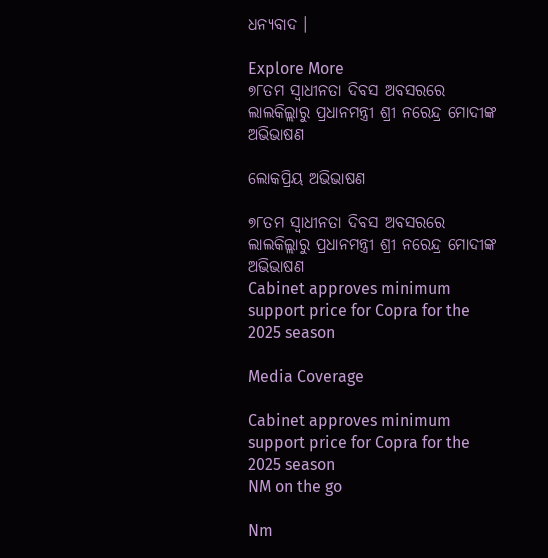ଧନ୍ୟବାଦ ।

Explore More
୭୮ତମ ସ୍ୱାଧୀନତା ଦିବସ ଅବସରରେ ଲାଲକିଲ୍ଲାରୁ ପ୍ରଧାନମନ୍ତ୍ରୀ ଶ୍ରୀ ନରେନ୍ଦ୍ର ମୋଦୀଙ୍କ ଅଭିଭାଷଣ

ଲୋକପ୍ରିୟ ଅଭିଭାଷଣ

୭୮ତମ ସ୍ୱାଧୀନତା ଦିବସ ଅବସରରେ ଲାଲକିଲ୍ଲାରୁ ପ୍ରଧାନମନ୍ତ୍ରୀ ଶ୍ରୀ ନରେନ୍ଦ୍ର ମୋଦୀଙ୍କ ଅଭିଭାଷଣ
Cabinet approves minimum support price for Copra for the 2025 season

Media Coverage

Cabinet approves minimum support price for Copra for the 2025 season
NM on the go

Nm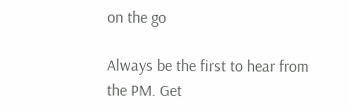on the go

Always be the first to hear from the PM. Get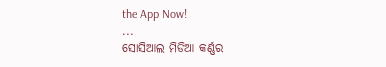the App Now!
...
ସୋସିଆଲ ମିଡିଆ କର୍ଣ୍ଣର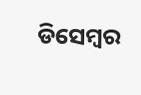ଡିସେମ୍ବର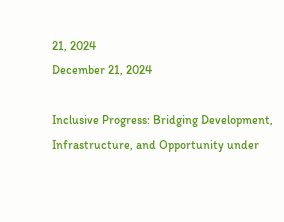21, 2024
December 21, 2024

Inclusive Progress: Bridging Development, Infrastructure, and Opportunity under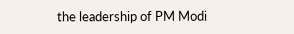the leadership of PM Modi